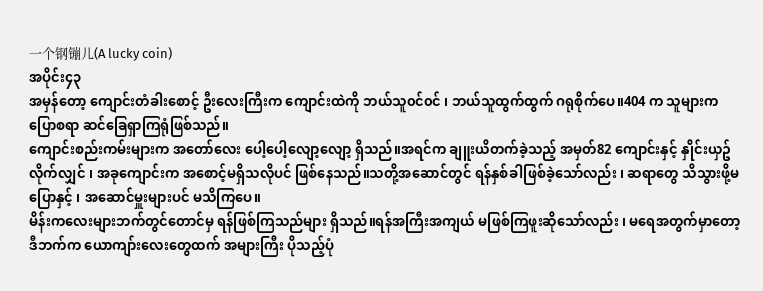一个钢镚儿(A lucky coin)
အပိုင်း၄၃
အမှန်တော့ ကျောင်းတံခါးစောင့် ဦးလေးကြီးက ကျောင်းထဲကို ဘယ်သူ၀င်၀င် ၊ ဘယ်သူထွက်ထွက် ဂရုစိုက်ပေ။404 က သူများက ပြောစရာ ဆင်ခြေရှာကြရုံဖြစ်သည်။
ကျောင်းစည်းကမ်းများက အတော်လေး ပေါ့ပေါ့လျော့လျော့ ရှိသည်။အရင်က ချူးယိတက်ခဲ့သည့် အမှတ်82 ကျောင်းနှင့် နှိုင်းယှဥ်လိုက်လျှင် ၊ အခုကျောင်းက အစောင့်မရှိသလိုပင် ဖြစ်နေသည်။သတို့အဆောင်တွင် ရန်နှစ်ခါဖြစ်ခဲ့သော်လည်း ၊ ဆရာတွေ သိသွားဖို့မပြောနှင့် ၊ အဆောင်မှူးများပင် မသိကြပေ။
မိန်းကလေးများဘက်တွင်တောင်မှ ရန်ဖြစ်ကြသည်များ ရှိသည်။ရန်အကြီးအကျယ် မဖြစ်ကြဖူးဆိုသော်လည်း ၊ မရေအတွက်မှာတော့ ဒီဘက်က ယောကျာ်းလေးတွေထက် အများကြီး ပိုသည့်ပုံ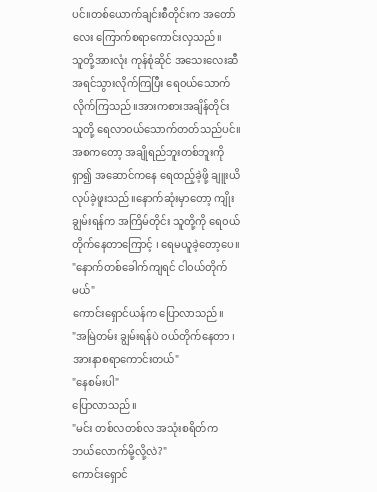ပင်။တစ်ယောက်ချင်းစီတိုင်းက အတော်လေး ကြောက်စရာကောင်းလှသည်။
သူတို့အားလုံး ကုန်စုံဆိုင် အသေးလေးဆီ အရင်သွားလိုက်ကြပြီး ရေ၀ယ်သောက်လိုက်ကြသည်။အားကစားအချိန်တိုင်း သူတို့ ရေလာ၀ယ်သောက်တတ်သည်ပင်။အစကတော့ အချိုရည်ဘူးတစ်ဘူးကို ရှာ၍ အဆောင်ကနေ ရေထည့်ခဲ့ဖို့ ချူးယိ လုပ်ခဲ့ဖူးသည်။နောက်ဆုံးမှာတော့ ကျိုးချွမ်းရန်က အကြိမ်တိုင်း သူတို့ကို ရေ၀ယ်တိုက်နေတာကြောင့် ၊ ရေမယူခဲ့တော့ပေ။
"နောက်တစ်ခေါက်ကျရင် ငါ၀ယ်တိုက်မယ်"
ကောင်းရှောင်ယန်က ပြောလာသည်။
"အမြဲတမ်း ချွမ်းရန်ပဲ ၀ယ်တိုက်နေတာ ၊ အားနာစရာကောင်းတယ်"
"နေစမ်းပါ"
ပြောလာသည်။
"မင်း တစ်လတစ်လ အသုံးစရိတ်က ဘယ်လောက်မို့လို့လဲ?"
ကောင်းရှောင်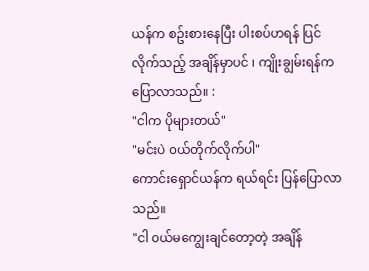ယန်က စဥ်းစားနေပြီး ပါးစပ်ဟရန် ပြင်လိုက်သည့် အချိန်မှာပင် ၊ ကျိုးချွမ်းရန်က ပြောလာသည်။ :
"ငါက ပိုများတယ်"
"မင်းပဲ ၀ယ်တိုက်လိုက်ပါ"
ကောင်းရှောင်ယန်က ရယ်ရင်း ပြန်ပြောလာသည်။
"ငါ ၀ယ်မကျွေးချင်တော့တဲ့ အချိန်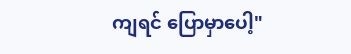ကျရင် ပြောမှာပေါ့"